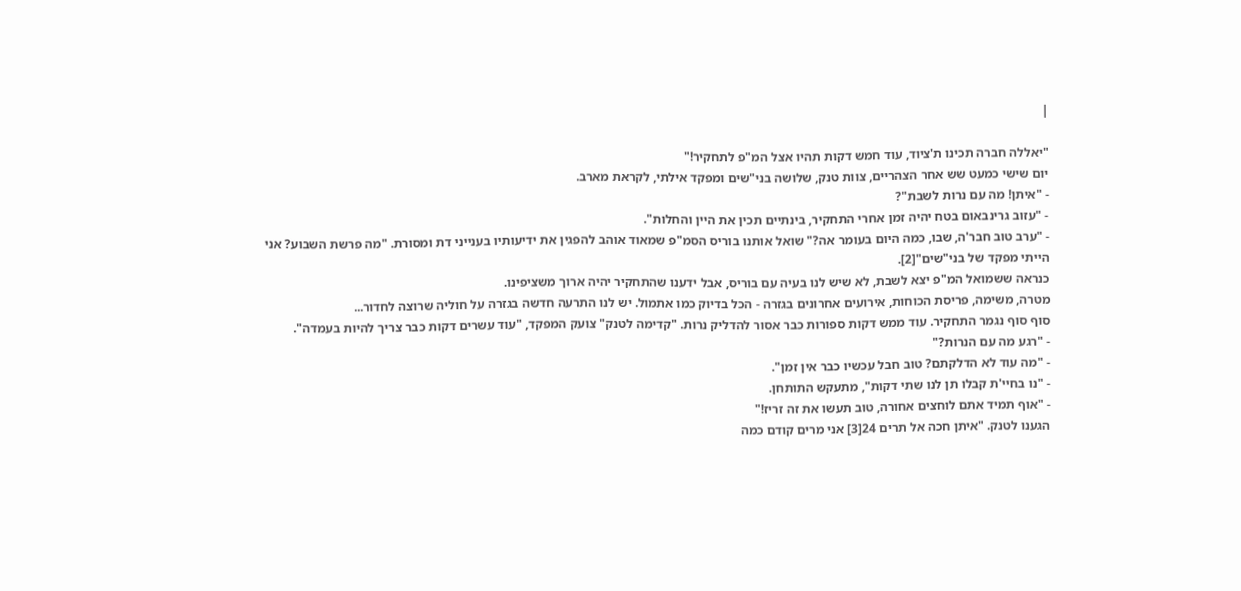|

"יאללה חברה תכינו ת'ציוד, עוד חמש דקות תהיו אצל המ"פ לתחקיר!"
יום שישי כמעט שש אחר הצהריים, צוות טנק, שלושה בני"שים ומפקד אילתי, לקראת מארב.
- "איתן! מה עם נרות לשבת"?
- "עזוב גרינבאום בטח יהיה זמן אחרי התחקיר, בינתיים תכין את היין והחלות".
- "ערב טוב חבר'ה, שבו, כמה היום בעומר אה?" שואל אותנו בוריס הסמ"פ שמאוד אוהב להפגין את ידיעותיו בענייני דת ומסורת. "מה פרשת השבוע? אני הייתי מפקד של בני"שים"[2].
כנראה ששמואל המ"פ יצא לשבת, לא שיש לנו בעיה עם בוריס, אבל ידענו שהתחקיר יהיה ארוך משציפינו.
מטרה, משימה, פריסת הכוחות, אירועים אחרונים בגזרה - הכל בדיוק כמו אתמול. יש לנו התרעה חדשה בגזרה על חוליה שרוצה לחדור...
סוף סוף נגמר התחקיר. עוד ממש דקות ספורות כבר אסור להדליק נרות. "קדימה לטנק" צועק המפקד, "עוד עשרים דקות כבר צריך להיות בעמדה".
- "רגע מה עם הנרות?"
- "מה עוד לא הדלקתם? טוב חבל עכשיו כבר אין זמן".
- "נו בחיי'ת קבלו תן לנו שתי דקות", מתעקש התותחן.
- "אוף תמיד אתם לוחצים אחורה, טוב תעשו את זה זריז!"
הגענו לטנק. "איתן חכה אל תרים 24[3] אני מרים קודם כמה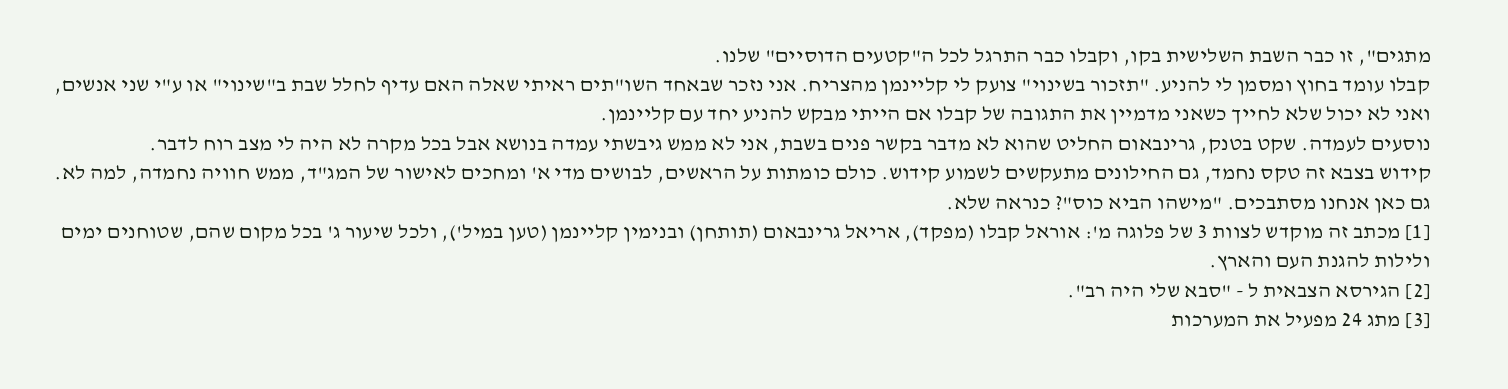מתגים", זו כבר השבת השלישית בקו, וקבלו כבר התרגל לכל ה"קטעים הדוסיים" שלנו.
קבלו עומד בחוץ ומסמן לי להניע. "תזכור בשינוי" צועק לי קליינמן מהצריח. אני נזכר שבאחד השו"תים ראיתי שאלה האם עדיף לחלל שבת ב"שינוי" או ע"י שני אנשים, ואני לא יכול שלא לחייך כשאני מדמיין את התגובה של קבלו אם הייתי מבקש להניע יחד עם קליינמן.
נוסעים לעמדה. שקט בטנק, גרינבאום החליט שהוא לא מדבר בקשר פנים בשבת, אני לא ממש גיבשתי עמדה בנושא אבל בכל מקרה לא היה לי מצב רוח לדבר.
קידוש בצבא זה טקס נחמד, גם החילונים מתעקשים לשמוע קידוש. כולם כומתות על הראשים, לבושים מדי א' ומחכים לאישור של המג"ד, ממש חוויה נחמדה, למה לא.
גם כאן אנחנו מסתבכים. "מישהו הביא כוס"? כנראה שלא.
[1] מכתב זה מוקדש לצוות 3 של פלוגה מ': אוראל קבלו (מפקד), אריאל גרינבאום (תותחן) ובנימין קליינמן (טען במיל'), ולכל שיעור ג' בכל מקום שהם, שטוחנים ימים ולילות להגנת העם והארץ.
[2] הגירסא הצבאית ל - "סבא שלי היה רב".
[3] מתג 24 מפעיל את המערכות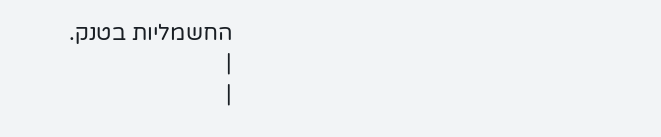החשמליות בטנק.
|
|